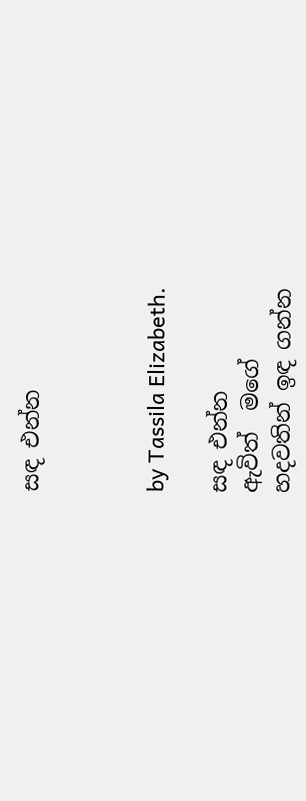සඳ එන්න



by Tassila Elizabeth.

සඳ එන්න
ඇවිත්  මගේ
හදවතින් ඉඳ ගන්න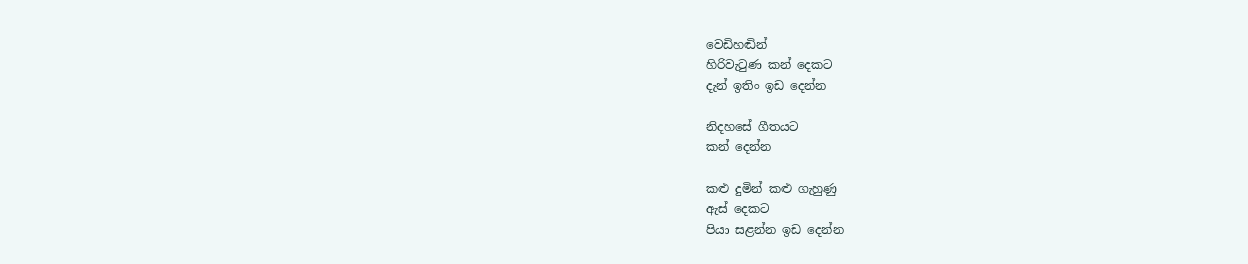වෙඩිහඬින්
හිරිවැටුණ කන් දෙකට
දැන් ඉතිං ඉඩ දෙන්න

නිදහසේ ගීතයට
කන් දෙන්න

කළු දුමින් කළු ගැහුණු
ඇස් දෙකට
පියා සළන්න ඉඩ දෙන්න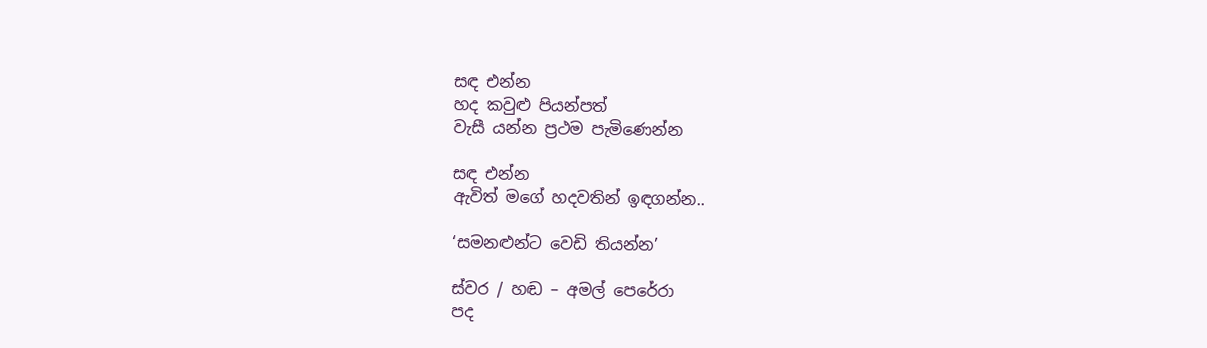සඳ එන්න
හද කවුළු පියන්පත්
වැසී යන්න ප්‍රථම පැමිණෙන්න

සඳ එන්න
ඇවිත් මගේ හදවතින් ඉඳගන්න..

‘සමනළුන්ට වෙඩි තියන්න’

ස්වර / හඬ – අමල් පෙරේරා
පද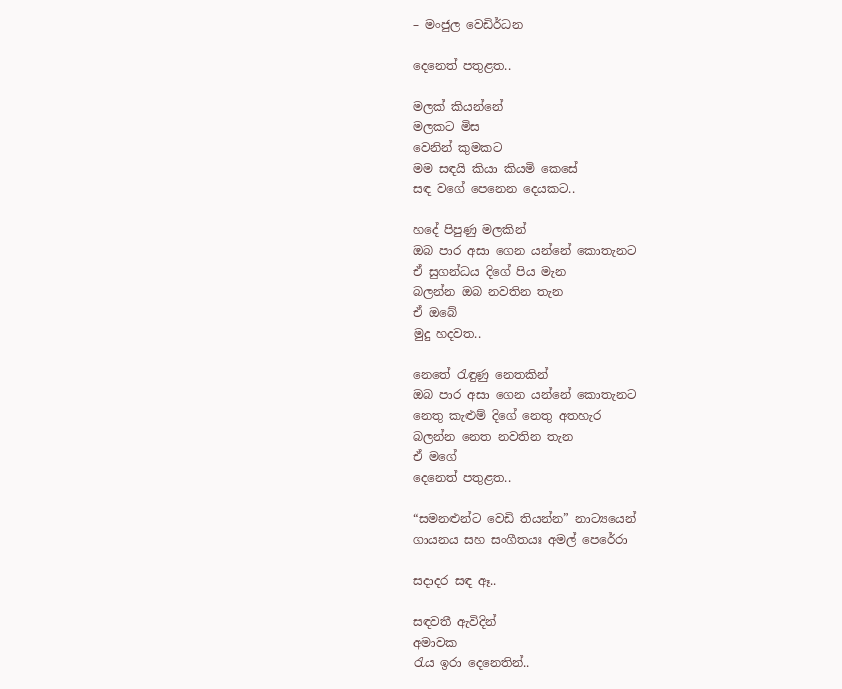– මංජුල වෙඩිර්ධන

දෙනෙත් පතුළත..

මලක් කියන්නේ
මලකට මිස
වෙනින් කුමකට
මම සඳයි කියා කියමි කෙසේ
සඳ වගේ පෙනෙන දෙයකට..

හදේ පිපුණු මලකින්
ඔබ පාර අසා ගෙන යන්නේ කොතැනට
ඒ සුගන්ධය දිගේ පිය මැන
බලන්න ඔබ නවතින තැන
ඒ ඔබේ
මුදු හදවත..

නෙතේ රැඳුණු නෙතකින්
ඔබ පාර අසා ගෙන යන්නේ කොතැනට
නෙතු කැළුම් දිගේ නෙතු අතහැර
බලන්න නෙත නවතින තැන
ඒ මගේ
දෙනෙත් පතුළත..

“සමනළුන්ට වෙඩි තියන්න” නාට්‍යයෙන්
ගායනය සහ සංගීතයඃ අමල් පෙරේරා

සදාදර සඳ ඈ..

සඳවතී ඇවිදින්
අමාවක
රැය ඉරා දෙනෙතින්..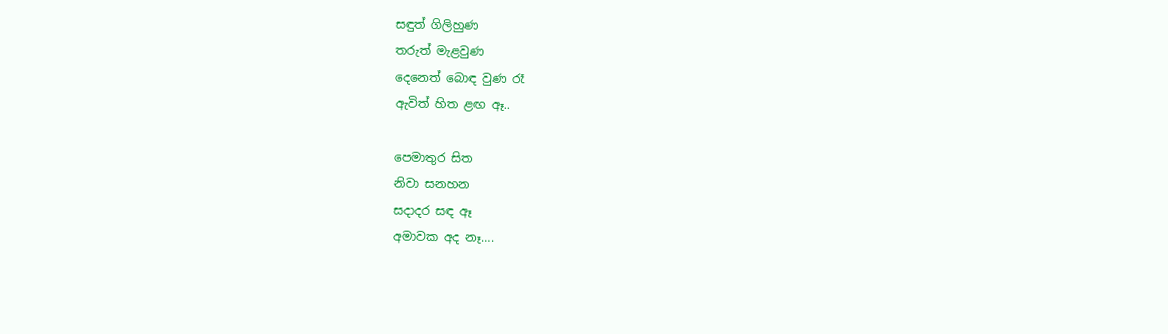සඳුත් ගිලිහුණ
තරුත් මැළවුණ
දෙනෙත් බොඳ වුණ රෑ
ඇවිත් හිත ළඟ ඈ..

පෙමාතුර සිත
නිවා සනහන
සදාදර සඳ ඈ
අමාවක අද නෑ….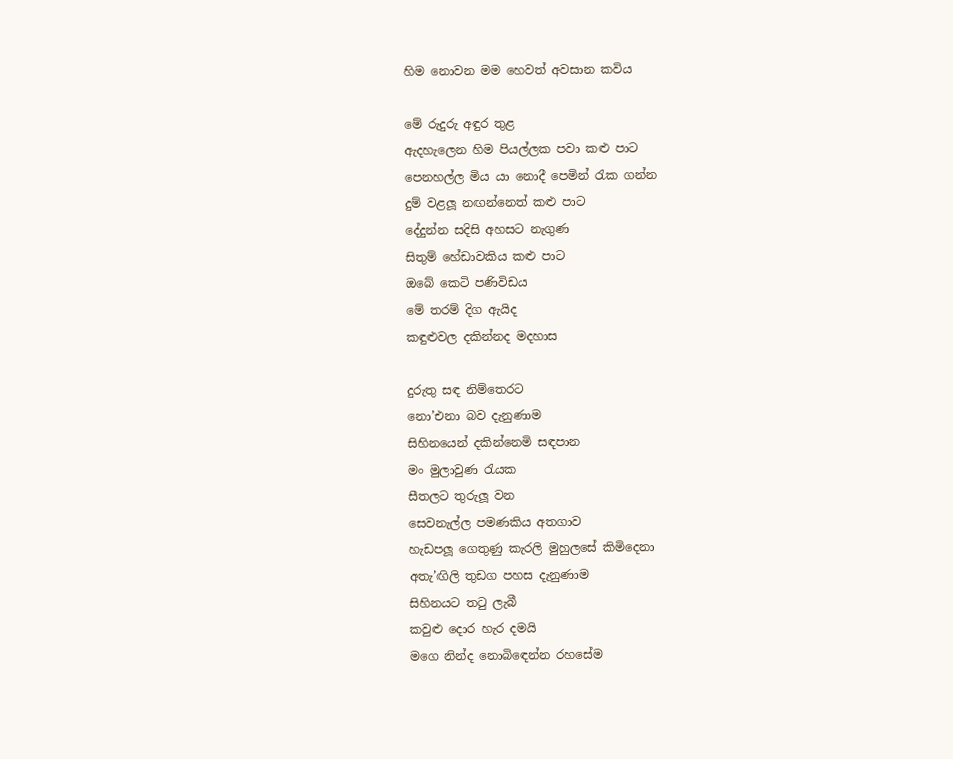හිම නොවන මම හෙවත් අවසාන කවිය

මේ රුදුරු අඳුර තුළ
ඇදහැලෙන හිම පියල්ලක පවා කළු පාට
පෙනහල්ල මිය යා නොදී පෙමින් රැක ගන්න
දුම් වළලූ නඟන්නෙත් කළු පාට
දේදුන්න සදිසි අහසට නැගුණ
සිතුම් හේඩාවකිය කළු පාට
ඔබේ කෙටි පණිවිඩය
මේ තරම් දිග ඇයිද
කඳුළුවල දකින්නද මදහාස

දුරුතු සඳ නිම්තෙරට
නො’එනා බව දැනුණාම
සිහිනයෙන් දකින්නෙමි සඳපාන
මං මුලාවුණ රැයක
සීතලට තුරුලූ වන
සෙවනැල්ල පමණකිය අතගාව
හැඩපලූ ගෙතුණු කැරලි මුහුලසේ කිමිදෙනා
අතැ’ඟිලි තුඩග පහස දැනුණාම
සිහිනයට තටු ලැබී
කවුළු දොර හැර දමයි
මගෙ නින්ද නොබිඳෙන්න රහසේම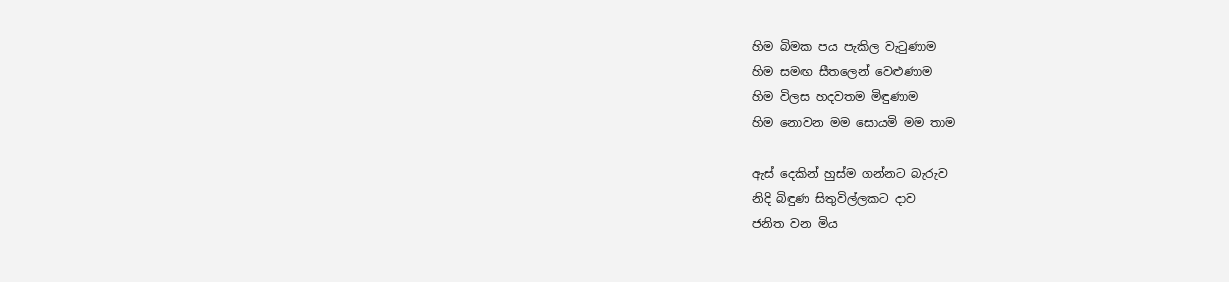හිම බිමක පය පැකිල වැටුණාම
හිම සමඟ සීතලෙන් වෙළුණාම
හිම විලස හදවතම මිඳුණාම
හිම නොවන මම සොයමි මම තාම

ඇස් දෙකින් හුස්ම ගන්නට බැරුව
නිදි බිඳුණ සිතුවිල්ලකට දාව
ජනිත වන මිය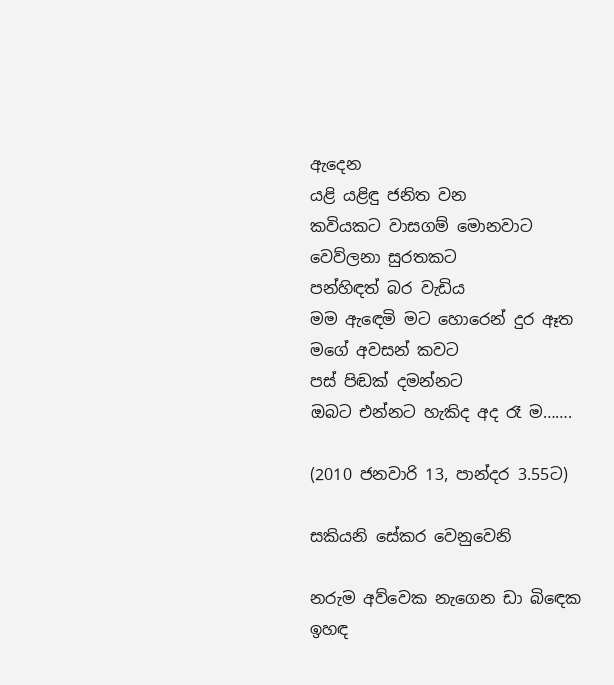ඇදෙන
යළි යළිඳු ජනිත වන
කවියකට වාසගම් මොනවාට
වෙව්ලනා සුරතකට
පන්හිඳත් බර වැඩිය
මම ඇඳෙමි මට හොරෙන් දුර ඈත
මගේ අවසන් කවට
පස් පිඬක් දමන්නට
ඔබට එන්නට හැකිද අද රෑ ම…….

(2010 ජනවාරි 13, පාන්දර 3.55ට)

සකියනි සේකර වෙනුවෙනි

නරුම අව්වෙක නැගෙන ඩා බිඳෙක
ඉහඳ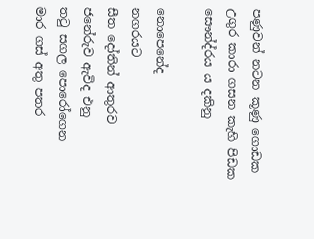පණුවන් නටන කූණු ගොඩක
උගුර කාරා ගසන කැහි පිඩක
සෞන්ද්රය ය දකිනු

නොපෙනේද
නගරයට
සීත දෝතින් ආතුරව
ජනේරුව ඇවිද එනු
තටු සගල පොරෝගෙන
මාර ගස් අතු පතර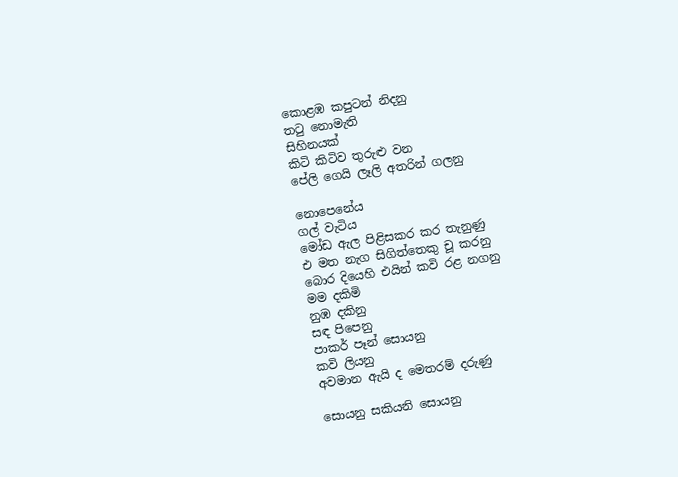කොළඹ කපුටන් නිදනු
තටු නොමැති
සිහිනයක්
කිටි කිටිව තුරුළු වන
පේලි ගෙයි ලෑලි අතරින් ගලනු

නොපෙනේය
ගල් වැටිය
මෝඩ ඇල පිළිසකර කර තැනුණු
එ මත නැග සිගිත්තෙකු චූ කරනු
බොර දියෙහි එයින් කවි රළ නගනු
මම දකිමි
නුඹ දකිනු
සඳ පිපෙනු
පාකර් පෑන් සොයනු
කවි ලියනු
අවමාන ඇයි ද මෙතරම් දරුණු

සොයනු සකියනි සොයනු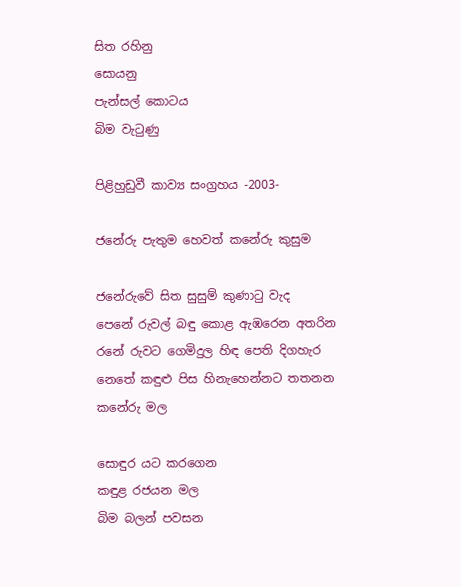සිත රහිනු
සොයනු
පැන්සල් කොටය
බිම වැටුණු

පිළිහුඩුවී කාව්‍ය සංග්‍රහය -2003-

ජනේරු පැතුම හෙවත් කනේරු කුසුම

ජනේරුවේ සිත සුසුම් කුණාටු වැද
පෙනේ රුවල් බඳු කොළ ඇඹරෙන අතරින
රනේ රුවට ගෙමිදුල හිඳ පෙති දිගහැර
නෙතේ කඳුළු පිස හිනැහෙන්නට තතනන
කනේරු මල

සොඳුර යට කරගෙන
කඳුළ රජයන මල
බිම බලන් පවසන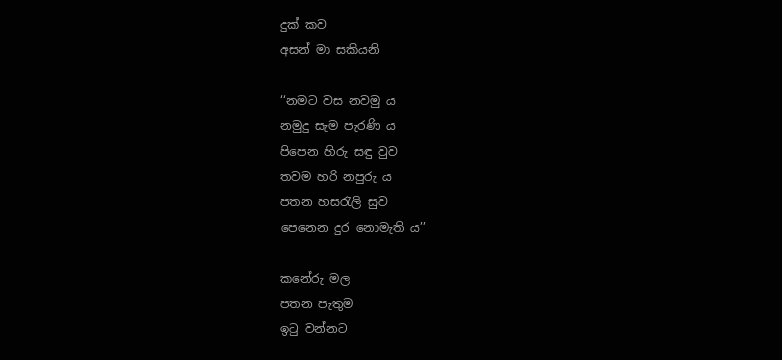දුක් කව
අසන් මා සකියනි

‘‘නමට වස නවමු ය
නමුදු සැම පැරණි ය
පිපෙන හිරු සඳු වුව
තවම හරි නපුරු ය
පතන හසරැලි සුව
පෙනෙන දුර නොමැති ය’’

කනේරු මල
පතන පැතුම
ඉටු වන්නට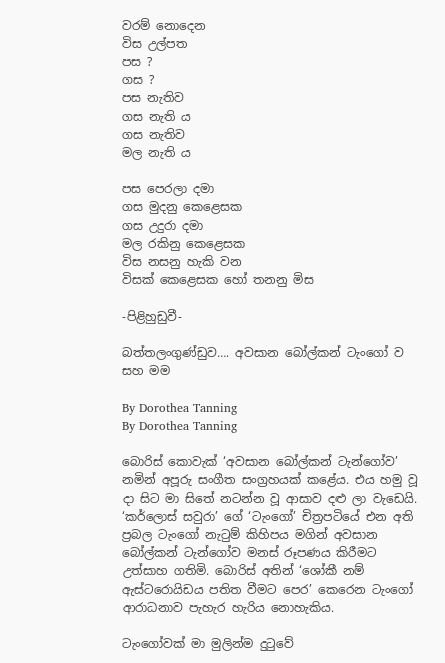වරම් නොදෙන
විස උල්පත
පස ?
ගස ?
පස නැතිව
ගස නැති ය
ගස නැතිව
මල නැති ය

පස පෙරලා දමා
ගස මුදනු කෙළෙසක
ගස උදුරා දමා
මල රකිනු කෙළෙසක
විස නසනු හැකි වන
විසක් කෙළෙසක හෝ තනනු මිස

-පිළිහුඩුවී-

බත්තලංගුණ්ඩුව…. අවසාන බෝල්කන් ටැංගෝ ව සහ මම

By Dorothea Tanning
By Dorothea Tanning

බොරිස් කොවැක් ‘අවසාන බෝල්කන් ටැන්ගෝව’ නමින් අපූරු සංගීත සංග්‍රහයක් කළේය. එය හමු වූ දා සිට මා සිතේ නටන්න වූ ආසාව දළු ලා වැඩෙයි. ‘කර්ලොස් සවුරා’ ගේ ‘ටැංගෝ’ චිත්‍රපටියේ එන අති ප්‍රබල ටැංගෝ නැටුම් කිහිපය මගින් අවසාන බෝල්කන් ටැන්ගෝව මනස් රූපණය කිරීමට උත්සාහ ගතිමි. බොරිස් අතින් ‘ශෝකී නම් ඇස්ටරොයිඩය පතිත වීමට පෙර’ කෙරෙන ටැංගෝ ආරාධනාව පැහැර හැරිය නොහැකිය.

ටැංගෝවක් මා මුලින්ම දුටුවේ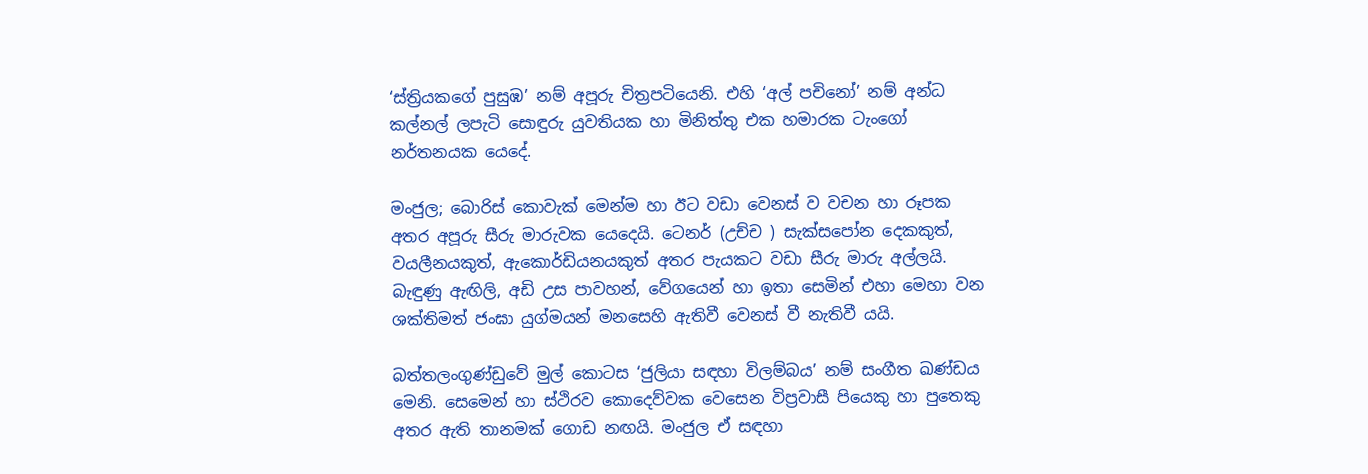‘ස්ත්‍රියකගේ පුසුඹ’ නම් අපූරු චිත්‍රපටියෙනි. එහි ‘අල් පචිනෝ’ නම් අන්ධ කල්නල් ලපැටි සොඳුරු යුවතියක හා මිනිත්තු එක හමාරක ටැංගෝ නර්තනයක යෙදේ.

මංජුල; බොරිස් කොවැක් මෙන්ම හා ඊට වඩා වෙනස් ව වචන හා රූපක අතර අපූරු සීරු මාරුවක යෙදෙයි. ටෙනර් (උච්ච ) සැක්සපෝන දෙකකුත්, වයලීනයකුත්, ඇකොර්ඩියනයකුත් අතර පැයකට වඩා සීරු මාරු අල්ලයි. බැඳුණු ඇඟිලි, අඩි උස පාවහන්, වේගයෙන් හා ඉතා සෙමින් එහා මෙහා වන ශක්තිමත් ජංඝා යුග්මයන් මනසෙහි ඇතිවී වෙනස් වී නැතිවී යයි.

බත්තලංගුණ්ඩුවේ මුල් කොටස ‘ජුලියා සඳහා විලම්බය’ නම් සංගීත ඛණ්ඩය මෙනි. සෙමෙන් හා ස්ථිරව කොදෙව්වක වෙසෙන විප්‍රවාසී පියෙකු හා පුතෙකු අතර ඇති තානමක් ගොඩ නඟයි. මංජුල ඒ සඳහා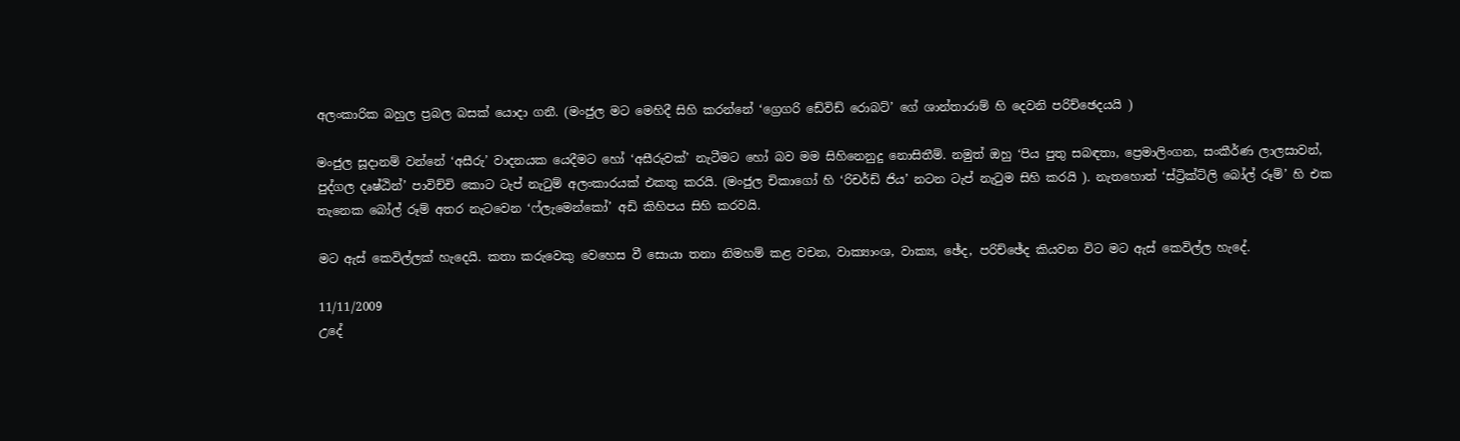අලංකාරික බහුල ප්‍රබල බසක් යොදා ගනී. (මංජුල මට මෙහිදී සිහි කරන්නේ ‘ග්‍රෙගරි ඩේවිඩ් රොබට්’ ගේ ශාන්තාරාම් හි දෙවනි පරිච්ඡෙදයයි )

මංජුල සූදානම් වන්නේ ‘අසීරු’ වාදනයක යෙදීමට හෝ ‘අසීරුවක්’ නැටීමට හෝ බව මම සිහිනෙනුදු නොසිතීම්. නමුත් ඔහු ‘පිය පුතු සබඳතා, ප්‍රෙමාලිංගන, සංකීර්ණ ලාලසාවන්, පුද්ගල දෘෂ්ඨින්’ පාවිච්චි කොට ටැප් නැටුම් අලංකාරයක් එකතු කරයි. (මංජුල චිකාගෝ හි ‘රිචර්ඩ් ජිය’ නටන ටැප් නැටුම සිහි කරයි ). නැතහොත් ‘ස්ට්‍රික්ට්ලි බෝල් රූම්’ හි එක තැනෙක බෝල් රූම් අතර නැටවෙන ‘ෆ්ලැමෙන්කෝ’ අඩි කිහිපය සිහි කරවයි.

මට ඇස් කෙවිල්ලක් හැදෙයි. කතා කරුවෙකු වෙහෙස වී සොයා තනා නිමහම් කළ වචන, වාක්‍යාංශ, වාක්‍ය, ඡේද, පරිච්ඡේද කියවන විට මට ඇස් කෙවිල්ල හැදේ.

11/11/2009
උදේ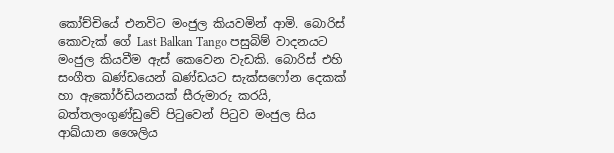කෝච්චියේ එනවිට මංජුල කියවමින් ආමි. බොරිස් කොවැක් ගේ Last Balkan Tango පසුබිම් වාදනයට මංජුල කියවීම ඇස් කෙවෙන වැඩකි. බොරිස් එහි සංගීත ඛණ්ඩයෙන් ඛණ්ඩයට සැක්සෆෝන දෙකක් හා ඇකෝර්ඩියනයක් සීරුමාරු කරයි, බත්තලංගුණ්ඩුවේ පිටුවෙන් පිටුව මංජුල සිය ආඛ්යාන ශෛලිය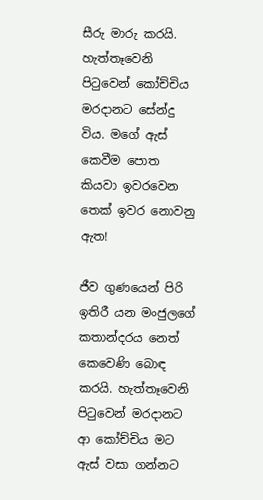සීරු මාරු කරයි. හැත්තෑවෙනි පිටුවෙන් කෝච්චිය මරදානට සේන්දු විය. මගේ ඇස් කෙවීම පොත කියවා ඉවරවෙන තෙක් ඉවර නොවනු ඇත!

ජීව ගුණයෙන් පිරි ඉතිරී යන මංජුලගේ කතාන්දරය නෙත් කෙවෙණි බොඳ කරයි. හැත්තෑවෙනි පිටුවෙන් මරදානට ආ කෝච්චිය මට ඇස් වසා ගන්නට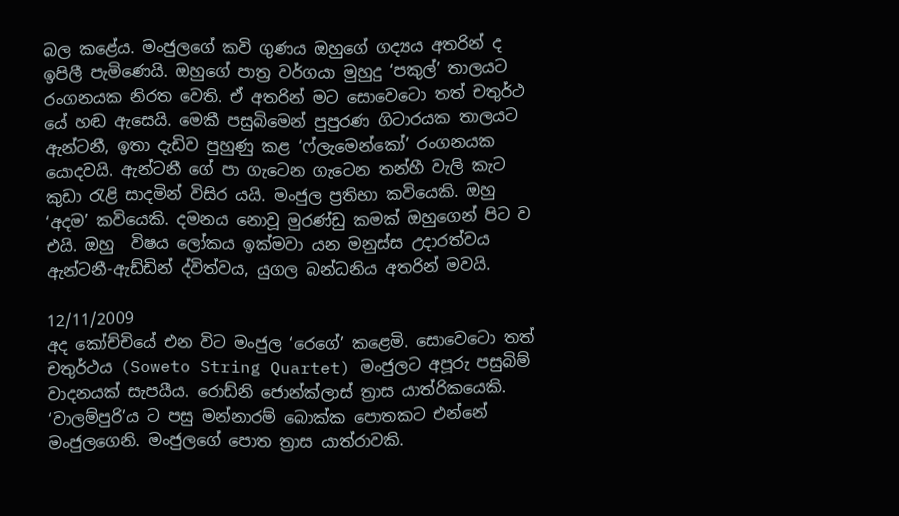බල කළේය. මංජුලගේ කවි ගුණය ඔහුගේ ගද්‍යය අතරින් ද ඉපිලී පැමිණෙයි. ඔහුගේ පාත්‍ර වර්ගයා මුහුදු ‘පකුල්’ තාලයට රංගනයක නිරත වෙති. ඒ අතරින් මට සොවෙටො තත් චතුර්ථ යේ හඬ ඇසෙයි. මෙකී පසුබිමෙන් පුපුරණ ගිටාරයක තාලයට ඇන්ටනී, ඉතා දැඩිව පුහුණු කළ ‘ෆ්ලැමෙන්කෝ’ රංගනයක යොදවයි. ඇන්ටනී ගේ පා ගැටෙන ගැටෙන තන්හී වැලි කැට කුඩා රැළි සාදමින් විසිර යයි. මංජුල ප්‍රතිභා කවියෙකි. ඔහු ‘අදම’ කවියෙකි. දමනය නොවූ මුරණ්ඩු කමක් ඔහුගෙන් පිට ව එයි. ඔහු  විෂය ලෝකය ඉක්මවා යන මනුස්ස උදාරත්වය ඇන්ටනී-ඇඩ්ඩින් ද්විත්වය, යුගල බන්ධනිය අතරින් මවයි.

12/11/2009
අද කෝච්චියේ එන විට මංජුල ‘රෙගේ’ කළෙමි. සොවෙටො තත් චතුර්ථය (Soweto String Quartet) මංජුලට අපූරු පසුබිම් වාදනයක් සැපයීය. රොඩ්නි ජොන්ක්ලාස් ත්‍රාස යාත්රිකයෙකි. ‘වාලම්පුරි’ය ට පසු මන්නාරම් බොක්ක පොතකට එන්නේ මංජුලගෙනි. මංජුලගේ පොත ත්‍රාස යාත්රාවකි.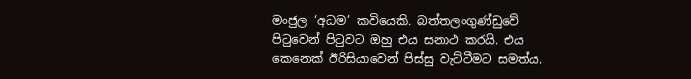මංජුල ‘අධම’ කවියෙකි. බත්තලංගුණ්ඩුවේ පිටුවෙන් පිටුවට ඔහු එය සනාථ කරයි. එය කෙනෙක් ඊරිසියාවෙන් පිස්සු වැට්ටීමට සමත්ය.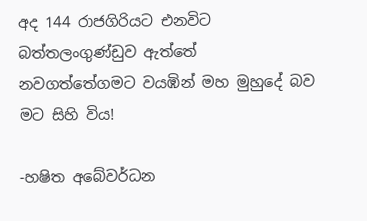අද 144 රාජගිරියට එනවිට බත්තලංගුණ්ඩුව ඇත්තේ නවගත්තේගමට වයඹින් මහ මුහුදේ බව මට සිහි විය!

-හෂිත අබේවර්ධන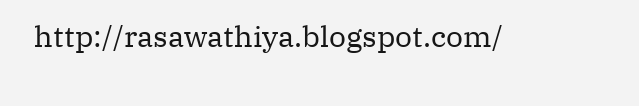http://rasawathiya.blogspot.com/